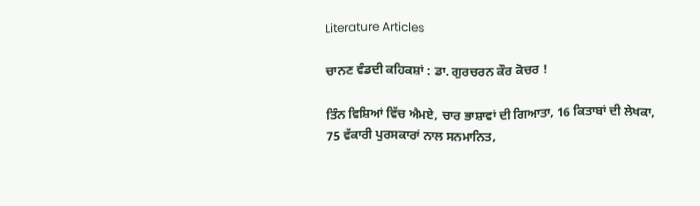Literature Articles

ਚਾਨਣ ਵੰਡਦੀ ਕਹਿਕਸ਼ਾਂ : ਡਾ. ਗੁਰਚਰਨ ਕੌਰ ਕੋਚਰ !

ਤਿੰਨ ਵਿਸ਼ਿਆਂ ਵਿੱਚ ਐਮਏ, ਚਾਰ ਭਾਸ਼ਾਵਾਂ ਦੀ ਗਿਆਤਾ, 16 ਕਿਤਾਬਾਂ ਦੀ ਲੇਖਕਾ, 75 ਵੱਕਾਰੀ ਪੁਰਸਕਾਰਾਂ ਨਾਲ ਸਨਮਾਨਿਤ,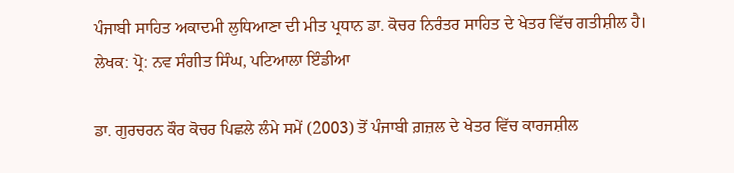ਪੰਜਾਬੀ ਸਾਹਿਤ ਅਕਾਦਮੀ ਲੁਧਿਆਣਾ ਦੀ ਮੀਤ ਪ੍ਰਧਾਨ ਡਾ. ਕੋਚਰ ਨਿਰੰਤਰ ਸਾਹਿਤ ਦੇ ਖੇਤਰ ਵਿੱਚ ਗਤੀਸ਼ੀਲ ਹੈ।
ਲੇਖਕ: ਪ੍ਰੋ: ਨਵ ਸੰਗੀਤ ਸਿੰਘ, ਪਟਿਆਲਾ ਇੰਡੀਆ

ਡਾ. ਗੁਰਚਰਨ ਕੌਰ ਕੋਚਰ ਪਿਛਲੇ ਲੰਮੇ ਸਮੇਂ (2003) ਤੋਂ ਪੰਜਾਬੀ ਗ਼ਜ਼ਲ ਦੇ ਖੇਤਰ ਵਿੱਚ ਕਾਰਜਸ਼ੀਲ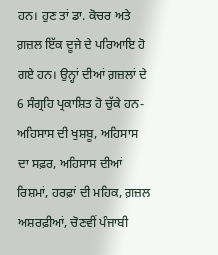ਹਨ। ਹੁਣ ਤਾਂ ਡਾ. ਕੋਚਰ ਅਤੇ ਗ਼ਜ਼ਲ ਇੱਕ ਦੂਜੇ ਦੇ ਪਰਿਆਇ ਹੋ ਗਏ ਹਨ। ਉਨ੍ਹਾਂ ਦੀਆਂ ਗ਼ਜ਼ਲਾਂ ਦੇ 6 ਸੰਗ੍ਰਹਿ ਪ੍ਰਕਾਸ਼ਿਤ ਹੋ ਚੁੱਕੇ ਹਨ- ਅਹਿਸਾਸ ਦੀ ਖੁਸ਼ਬੂ, ਅਹਿਸਾਸ ਦਾ ਸਫ਼ਰ, ਅਹਿਸਾਸ ਦੀਆਂ ਰਿਸ਼ਮਾਂ, ਹਰਫ਼ਾਂ ਦੀ ਮਹਿਕ, ਗ਼ਜ਼ਲ ਅਸ਼ਰਫ਼ੀਆਂ, ਚੋਣਵੀਂ ਪੰਜਾਬੀ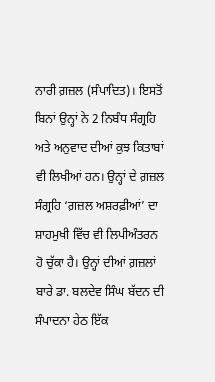ਨਾਰੀ ਗ਼ਜ਼ਲ (ਸੰਪਾਦਿਤ)। ਇਸਤੋਂ ਬਿਨਾਂ ਉਨ੍ਹਾਂ ਨੇ 2 ਨਿਬੰਧ ਸੰਗ੍ਰਹਿ ਅਤੇ ਅਨੁਵਾਦ ਦੀਆਂ ਕੁਝ ਕਿਤਾਬਾਂ ਵੀ ਲਿਖੀਆਂ ਹਨ। ਉਨ੍ਹਾਂ ਦੇ ਗ਼ਜ਼ਲ ਸੰਗ੍ਰਹਿ ‘ਗ਼ਜ਼ਲ ਅਸ਼ਰਫ਼ੀਆਂ’ ਦਾ ਸ਼ਾਹਮੁਖੀ ਵਿੱਚ ਵੀ ਲਿਪੀਅੰਤਰਨ ਹੋ ਚੁੱਕਾ ਹੈ। ਉਨ੍ਹਾਂ ਦੀਆਂ ਗ਼ਜ਼ਲਾਂ ਬਾਰੇ ਡਾ. ਬਲਦੇਵ ਸਿੰਘ ਬੱਦਨ ਦੀ ਸੰਪਾਦਨਾ ਹੇਠ ਇੱਕ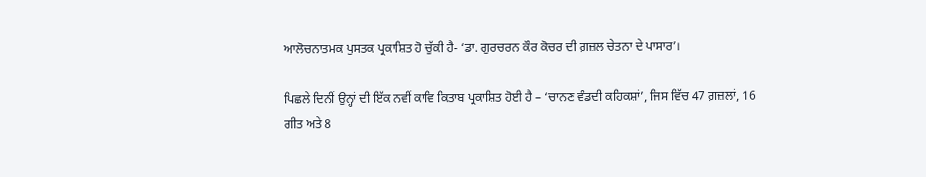ਆਲੋਚਨਾਤਮਕ ਪੁਸਤਕ ਪ੍ਰਕਾਸ਼ਿਤ ਹੋ ਚੁੱਕੀ ਹੈ- ‘ਡਾ. ਗੁਰਚਰਨ ਕੌਰ ਕੋਚਰ ਦੀ ਗ਼ਜ਼ਲ ਚੇਤਨਾ ਦੇ ਪਾਸਾਰ’।

ਪਿਛਲੇ ਦਿਨੀਂ ਉਨ੍ਹਾਂ ਦੀ ਇੱਕ ਨਵੀਂ ਕਾਵਿ ਕਿਤਾਬ ਪ੍ਰਕਾਸ਼ਿਤ ਹੋਈ ਹੈ – ‘ਚਾਨਣ ਵੰਡਦੀ ਕਹਿਕਸ਼ਾਂ’, ਜਿਸ ਵਿੱਚ 47 ਗ਼ਜ਼ਲਾਂ, 16 ਗੀਤ ਅਤੇ 8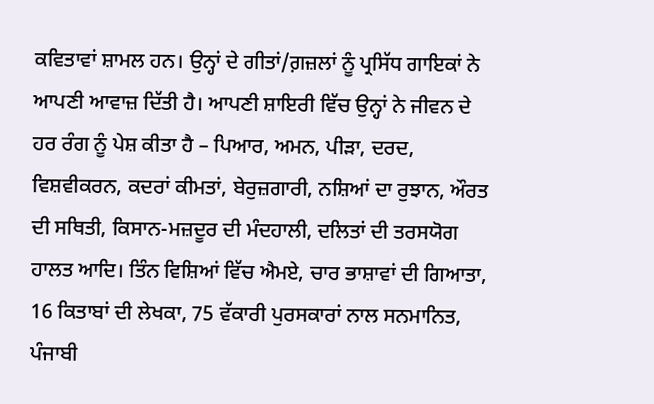ਕਵਿਤਾਵਾਂ ਸ਼ਾਮਲ ਹਨ। ਉਨ੍ਹਾਂ ਦੇ ਗੀਤਾਂ/ਗ਼ਜ਼ਲਾਂ ਨੂੰ ਪ੍ਰਸਿੱਧ ਗਾਇਕਾਂ ਨੇ ਆਪਣੀ ਆਵਾਜ਼ ਦਿੱਤੀ ਹੈ। ਆਪਣੀ ਸ਼ਾਇਰੀ ਵਿੱਚ ਉਨ੍ਹਾਂ ਨੇ ਜੀਵਨ ਦੇ ਹਰ ਰੰਗ ਨੂੰ ਪੇਸ਼ ਕੀਤਾ ਹੈ – ਪਿਆਰ, ਅਮਨ, ਪੀੜਾ, ਦਰਦ, ਵਿਸ਼ਵੀਕਰਨ, ਕਦਰਾਂ ਕੀਮਤਾਂ, ਬੇਰੁਜ਼ਗਾਰੀ, ਨਸ਼ਿਆਂ ਦਾ ਰੁਝਾਨ, ਔਰਤ ਦੀ ਸਥਿਤੀ, ਕਿਸਾਨ-ਮਜ਼ਦੂਰ ਦੀ ਮੰਦਹਾਲੀ, ਦਲਿਤਾਂ ਦੀ ਤਰਸਯੋਗ ਹਾਲਤ ਆਦਿ। ਤਿੰਨ ਵਿਸ਼ਿਆਂ ਵਿੱਚ ਐਮਏ, ਚਾਰ ਭਾਸ਼ਾਵਾਂ ਦੀ ਗਿਆਤਾ, 16 ਕਿਤਾਬਾਂ ਦੀ ਲੇਖਕਾ, 75 ਵੱਕਾਰੀ ਪੁਰਸਕਾਰਾਂ ਨਾਲ ਸਨਮਾਨਿਤ, ਪੰਜਾਬੀ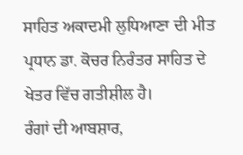ਸਾਹਿਤ ਅਕਾਦਮੀ ਲੁਧਿਆਣਾ ਦੀ ਮੀਤ ਪ੍ਰਧਾਨ ਡਾ. ਕੋਚਰ ਨਿਰੰਤਰ ਸਾਹਿਤ ਦੇ ਖੇਤਰ ਵਿੱਚ ਗਤੀਸ਼ੀਲ ਹੈ।
ਰੰਗਾਂ ਦੀ ਆਬਸ਼ਾਰ,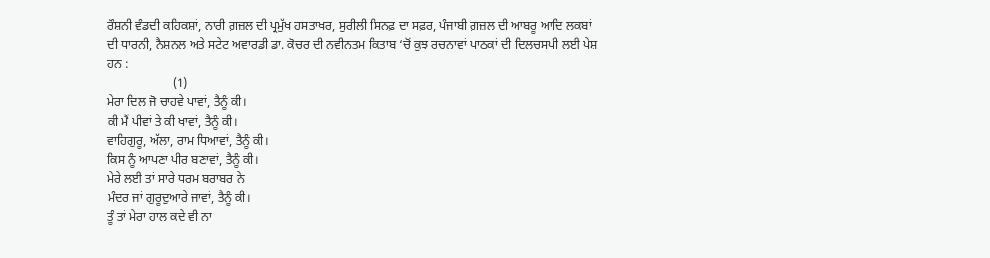ਰੌਸ਼ਨੀ ਵੰਡਦੀ ਕਹਿਕਸ਼ਾਂ, ਨਾਰੀ ਗ਼ਜ਼ਲ ਦੀ ਪ੍ਰਮੁੱਖ ਹਸਤਾਖਰ, ਸੁਰੀਲੀ ਸਿਨਫ਼ ਦਾ ਸਫ਼ਰ, ਪੰਜਾਬੀ ਗ਼ਜ਼ਲ ਦੀ ਆਬਰੂ ਆਦਿ ਲਕਬਾਂ ਦੀ ਧਾਰਨੀ, ਨੈਸ਼ਨਲ ਅਤੇ ਸਟੇਟ ਅਵਾਰਡੀ ਡਾ. ਕੋਚਰ ਦੀ ਨਵੀਨਤਮ ਕਿਤਾਬ ‘ਚੋਂ ਕੁਝ ਰਚਨਾਵਾਂ ਪਾਠਕਾਂ ਦੀ ਦਿਲਚਸਪੀ ਲਈ ਪੇਸ਼ ਹਨ :
                     (1)
ਮੇਰਾ ਦਿਲ ਜੋ ਚਾਹਵੇ ਪਾਵਾਂ, ਤੈਨੂੰ ਕੀ।
ਕੀ ਮੈਂ ਪੀਵਾਂ ਤੇ ਕੀ ਖਾਵਾਂ, ਤੈਨੂੰ ਕੀ।
ਵਾਹਿਗੁਰੂ, ਅੱਲਾ, ਰਾਮ ਧਿਆਵਾਂ, ਤੈਨੂੰ ਕੀ।
ਕਿਸ ਨੂੰ ਆਪਣਾ ਪੀਰ ਬਣਾਵਾਂ, ਤੈਨੂੰ ਕੀ।
ਮੇਰੇ ਲਈ ਤਾਂ ਸਾਰੇ ਧਰਮ ਬਰਾਬਰ ਨੇ
ਮੰਦਰ ਜਾਂ ਗੁਰੂਦੁਆਰੇ ਜਾਵਾਂ, ਤੈਨੂੰ ਕੀ।
ਤੂੰ ਤਾਂ ਮੇਰਾ ਹਾਲ ਕਦੇ ਵੀ ਨਾ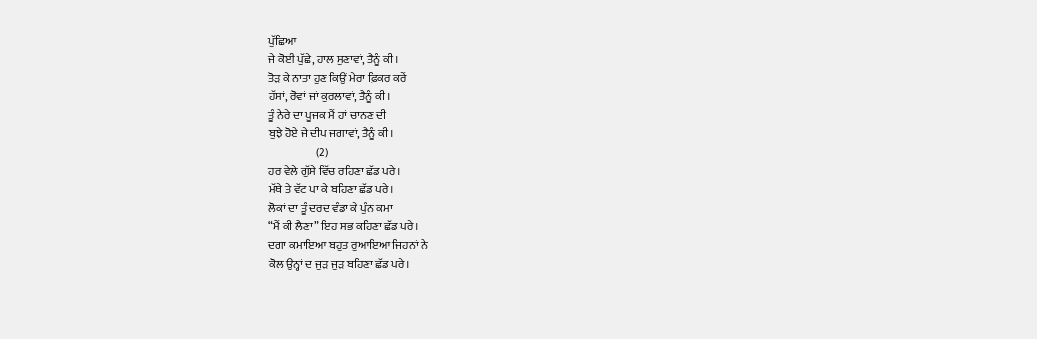ਪੁੱਛਿਆ
ਜੇ ਕੋਈ ਪੁੱਛੇ, ਹਾਲ ਸੁਣਾਵਾਂ, ਤੈਨੂੰ ਕੀ।
ਤੋੜ ਕੇ ਨਾਤਾ ਹੁਣ ਕਿਉਂ ਮੇਰਾ ਫ਼ਿਕਰ ਕਰੇਂ
ਹੱਸਾਂ, ਰੋਵਾਂ ਜਾਂ ਕੁਰਲਾਵਾਂ, ਤੈਨੂੰ ਕੀ।
ਤੂੰ ਨੇਰੇ ਦ‍ਾ ਪੂਜਕ ਮੈਂ ਹਾਂ ਚਾਨਣ ਦੀ
ਬੁਝੇ ਹੋਏ ਜੇ ਦੀਪ ਜਗਾਵਾਂ, ਤੈਨੂੰ ਕੀ।
                     (2)
ਹਰ ਵੇਲੇ ਗੁੱਸੇ ਵਿੱਚ ਰਹਿਣਾ ਛੱਡ ਪਰੇ।
ਮੱਥੇ ਤੇ ਵੱਟ ਪਾ ਕੇ ਬਹਿਣਾ ਛੱਡ ਪਰੇ।
ਲੋਕਾਂ ਦ‍ਾ ਤੂੰ ਦਰਦ ਵੰਡਾ ਕੇ ਪੁੰਨ ਕਮਾ
“ਮੈਂ ਕੀ ਲੈਣਾ” ਇਹ ਸਭ ਕਹਿਣਾ ਛੱਡ ਪਰੇ।
ਦਗਾ ਕਮਾਇਆ ਬਹੁਤ ਰੁਆਇਆ ਜਿਹਨਾਂ ਨੇ
ਕੋਲ ਉਨ੍ਹਾਂ ਦ ਜੁੜ ਜੁੜ ਬਹਿਣਾ ਛੱਡ ਪਰੇ।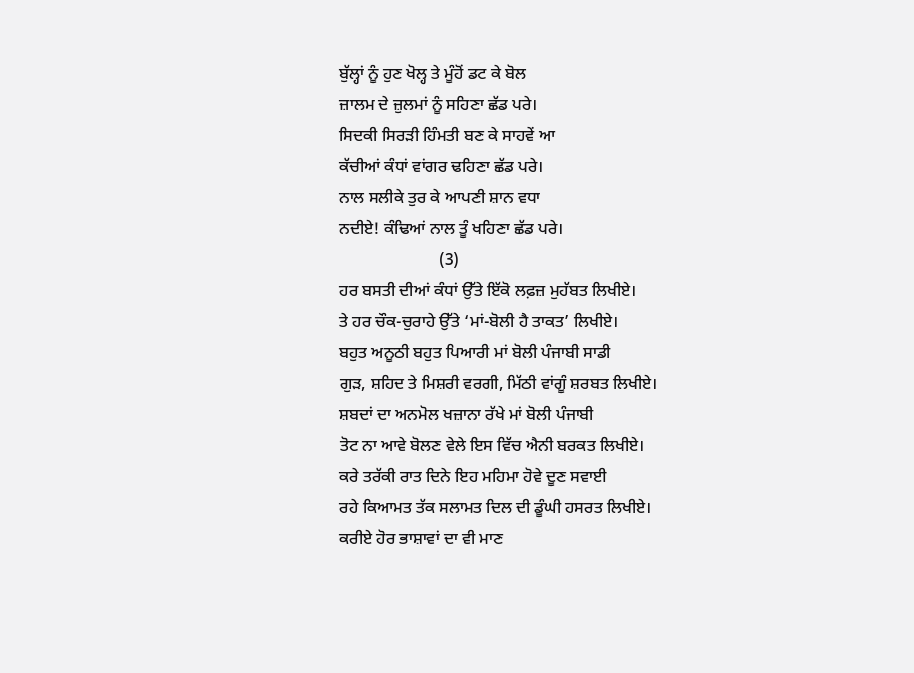ਬੁੱਲ੍ਹਾਂ ਨੂੰ ਹੁਣ ਖੋਲ੍ਹ ਤੇ ਮੂੰਹੋਂ ਡਟ ਕੇ ਬੋਲ
ਜ਼ਾਲਮ ਦੇ ਜ਼ੁਲਮਾਂ ਨੂੰ ਸਹਿਣਾ ਛੱਡ ਪਰੇ।
ਸਿਦਕੀ ਸਿਰੜੀ ਹਿੰਮਤੀ ਬਣ ਕੇ ਸਾਹਵੇਂ ਆ
ਕੱਚੀਆਂ ਕੰਧਾਂ ਵਾਂਗਰ ਢਹਿਣਾ ਛੱਡ ਪਰੇ।
ਨਾਲ ਸਲੀਕੇ ਤੁਰ ਕੇ ਆਪਣੀ ਸ਼ਾਨ ਵਧਾ
ਨਦੀਏ! ਕੰਢਿਆਂ ਨਾਲ ਤੂੰ ਖਹਿਣਾ ਛੱਡ ਪਰੇ।
                        (3)
ਹਰ ਬਸਤੀ ਦੀਆਂ ਕੰਧਾਂ ਉੱਤੇ ਇੱਕੋ ਲਫ਼ਜ਼ ਮੁਹੱਬਤ ਲਿਖੀਏ।
ਤੇ ਹਰ ਚੌਕ-ਚੁਰਾਹੇ ਉੱਤੇ ‘ਮਾਂ-ਬੋਲੀ ਹੈ ਤਾਕਤ’ ਲਿਖੀਏ।
ਬਹੁਤ ਅਨੂਠੀ ਬਹੁਤ ਪਿਆਰੀ ਮਾਂ ਬੋਲੀ ਪੰਜਾਬੀ ਸਾਡੀ
ਗੁੜ, ਸ਼ਹਿਦ ਤੇ ਮਿਸ਼ਰੀ ਵਰਗੀ, ਮਿੱਠੀ ਵਾਂਗੂੰ ਸ਼ਰਬਤ ਲਿਖੀਏ।
ਸ਼ਬਦਾਂ ਦਾ ਅਨਮੋਲ ਖਜ਼ਾਨਾ ਰੱਖੇ ਮਾਂ ਬੋਲੀ ਪੰਜਾਬੀ
ਤੋਟ ਨਾ ਆਵੇ ਬੋਲਣ ਵੇਲੇ ਇਸ ਵਿੱਚ ਐਨੀ ਬਰਕਤ ਲਿਖੀਏ।
ਕਰੇ ਤਰੱਕੀ ਰਾਤ ਦਿਨੇ ਇਹ ਮਹਿਮਾ ਹੋਵੇ ਦੂਣ ਸਵਾਈ
ਰਹੇ ਕਿਆਮਤ ਤੱਕ ਸਲਾਮਤ ਦਿਲ ਦੀ ਡੂੰਘੀ ਹਸਰਤ ਲਿਖੀਏ।
ਕਰੀਏ ਹੋਰ ਭਾਸ਼ਾਵਾਂ ਦਾ ਵੀ ਮਾਣ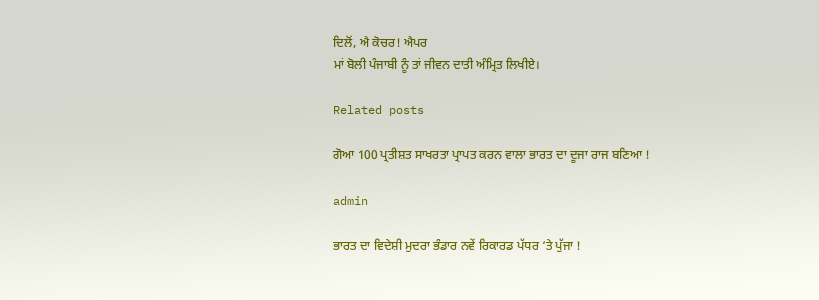ਦਿਲੋਂ, ਐ ਕੋਚਰ! ਐਪਰ
ਮਾਂ ਬੋਲੀ ਪੰਜਾਬੀ ਨੂੰ ਤਾਂ ਜੀਵਨ ਦਾਤੀ ਅੰਮ੍ਰਿਤ ਲਿਖੀਏ।

Related posts

ਗੋਆ 100 ਪ੍ਰਤੀਸ਼ਤ ਸਾਖਰਤਾ ਪ੍ਰਾਪਤ ਕਰਨ ਵਾਲਾ ਭਾਰਤ ਦਾ ਦੂਜਾ ਰਾਜ ਬਣਿਆ !

admin

ਭਾਰਤ ਦਾ ਵਿਦੇਸ਼ੀ ਮੁਦਰਾ ਭੰਡਾਰ ਨਵੇਂ ਰਿਕਾਰਡ ਪੱਧਰ ‘ਤੇ ਪੁੱਜਾ !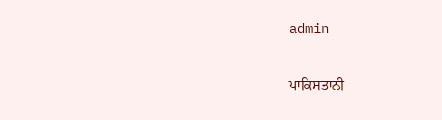admin

ਪਾਕਿਸਤਾਨੀ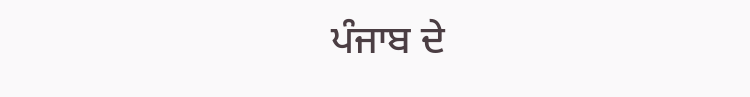ਪੰਜਾਬ ਦੇ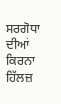ਸਰਗੋਧਾ ਦੀਆਂ ਕਿਰਨਾ ਹਿੱਲਜ਼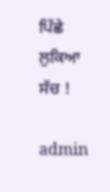ਪਿੱਛੇ ਲੁਕਿਆ ਸੱਚ !

admin